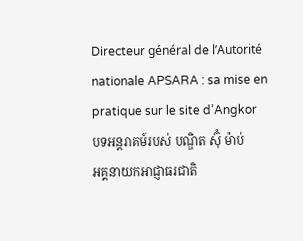Directeur général de l’Autorité nationale APSARA : sa mise en pratique sur le site d’Angkor
បទអន្តរាគម៍របស់ បណ្ឌិត ស៊ុំ ម៉ាប់
អគ្គនាយកអាជ្ញាធរជាតិ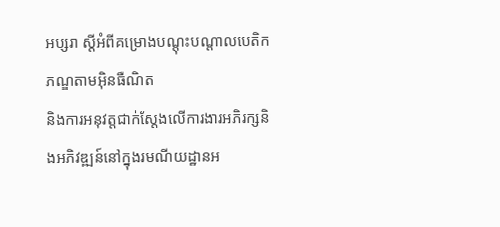អប្សរា ស្ដីអំពីគម្រោងបណ្ដុះបណ្ដាលបេតិកភណ្ឌតាមអ៊ិនធឺណិត
និងការអនុវត្តជាក់ស្ដែងលើការងារអភិរក្សនិងអភិវឌ្ឍន៍នៅក្នុងរមណីយដ្ឋានអ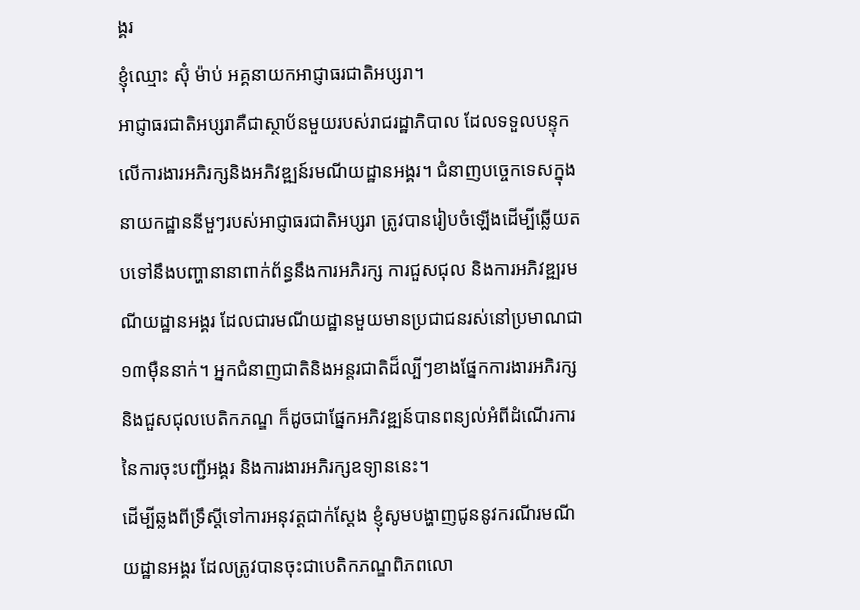ង្គរ
ខ្ញុំឈ្មោះ ស៊ុំ ម៉ាប់ អគ្គនាយកអាជ្ញាធរជាតិអប្សរា។
អាជ្ញាធរជាតិអប្សរាគឺជាស្ថាប័នមួយរបស់រាជរដ្ឋាភិបាល ដែលទទួលបន្ទុកលើការងារអភិរក្សនិងអភិវឌ្ឍន៍រមណីយដ្ឋានអង្គរ។ ជំនាញបច្ចេកទេសក្នុងនាយកដ្ឋាននីមួៗរបស់អាជ្ញាធរជាតិអប្សរា ត្រូវបានរៀបចំឡើងដើម្បីឆ្លើយតបទៅនឹងបញ្ហានានាពាក់ព័ន្ធនឹងការអភិរក្ស ការជួសជុល និងការអភិវឌ្ឍរមណីយដ្ឋានអង្គរ ដែលជារមណីយដ្ឋានមួយមានប្រជាជនរស់នៅប្រមាណជា១៣ម៉ឺននាក់។ អ្នកជំនាញជាតិនិងអន្តរជាតិដ៏ល្បីៗខាងផ្នែកការងារអភិរក្ស និងជួសជុលបេតិកភណ្ឌ ក៏ដូចជាផ្នែកអភិវឌ្ឍន៍បានពន្យល់អំពីដំណើរការនៃការចុះបញ្ជីអង្គរ និងការងារអភិរក្សឧទ្យាននេះ។
ដើម្បីឆ្លងពីទ្រឹស្ដីទៅការអនុវត្តជាក់ស្ដែង ខ្ញុំសូមបង្ហាញជូននូវករណីរមណីយដ្ឋានអង្គរ ដែលត្រូវបានចុះជាបេតិកភណ្ឌពិភពលោ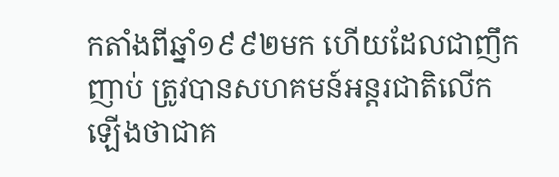កតាំងពីឆ្នាំ១៩៩២មក ហើយដែលជាញឹកញាប់ ត្រូវបានសហគមន៍អន្តរជាតិលើកឡើងថាជាគ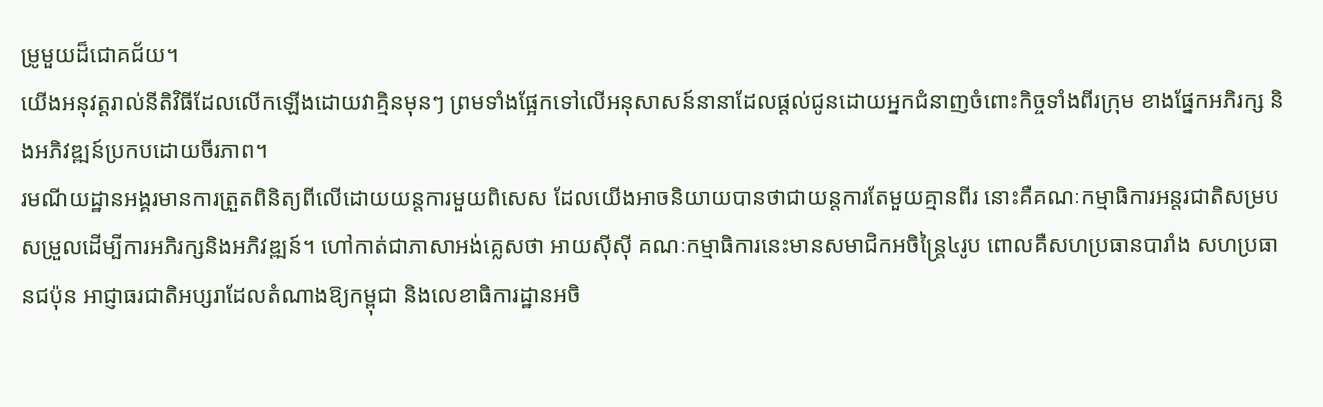ម្រូមួយដ៏ជោគជ័យ។
យើងអនុវត្តរាល់នីតិវិធីដែលលើកឡើងដោយវាគ្មិនមុនៗ ព្រមទាំងផ្អែកទៅលើអនុសាសន៍នានាដែលផ្ដល់ជូនដោយអ្នកជំនាញចំពោះកិច្ចទាំងពីរក្រុម ខាងផ្នែកអភិរក្ស និងអភិវឌ្ឍន៍ប្រកបដោយចីរភាព។
រមណីយដ្ឋានអង្គរមានការត្រួតពិនិត្យពីលើដោយយន្តការមួយពិសេស ដែលយើងអាចនិយាយបានថាជាយន្តការតែមួយគ្មានពីរ នោះគឺគណៈកម្មាធិការអន្តរជាតិសម្របសម្រួលដើម្បីការអភិរក្សនិងអភិវឌ្ឍន៍។ ហៅកាត់ជាភាសាអង់គ្លេសថា អាយស៊ីស៊ី គណៈកម្មាធិការនេះមានសមាជិកអចិន្ត្រៃ៤រូប ពោលគឺសហប្រធានបារាំង សហប្រធានជប៉ុន អាជ្ញាធរជាតិអប្សរាដែលតំណាងឱ្យកម្ពុជា និងលេខាធិការដ្ឋានអចិ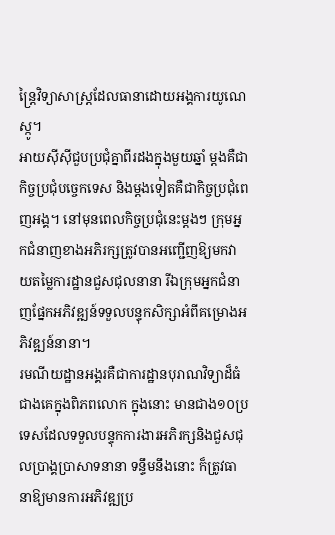ន្ត្រៃវិទ្យាសាស្ត្រដែលធានាដោយអង្គការយូណេស្កូ។
អាយស៊ីស៊ីជួបប្រជុំគ្នាពីរដងក្នុងមួយឆ្នាំ ម្ដងគឺជាកិច្ចប្រជុំបច្ចេកទេស និងម្ដងទៀតគឺជាកិច្ចប្រជុំពេញអង្គ។ នៅមុនពេលកិច្ចប្រជុំនេះម្ដងៗ ក្រុមអ្នកជំនាញខាងអភិរក្សត្រូវបានអញ្ជើញឱ្យមកវាយតម្លៃការដ្ឋានជួសជុលនានា រីឯក្រុមអ្នកជំនាញផ្នែកអភិវឌ្ឍន៍ទទួលបន្ទុកសិក្សាអំពីគម្រោងអភិវឌ្ឍន៍នានា។
រមណីយដ្ឋានអង្គរគឺជាការដ្ឋានបុរាណវិទ្យាដ៏ធំជាងគេក្នុងពិភពលោក ក្នុងនោះ មានជាង១០ប្រទេសដែលទទួលបន្ទុកការងារអភិរក្សនិងជួសជុលប្រាង្គប្រាសាទនានា ទន្ទឹមនឹងនោះ ក៏ត្រូវធានាឱ្យមានការអភិវឌ្ឍប្រ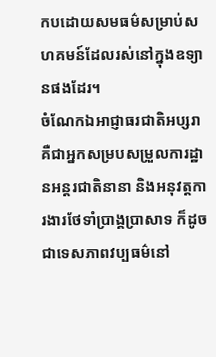កបដោយសមធម៌សម្រាប់សហគមន៍ដែលរស់នៅក្នុងឧទ្យានផងដែរ។
ចំណែកឯអាជ្ញាធរជាតិអប្សរា គឺជាអ្នកសម្របសម្រួលការដ្ឋានអន្តរជាតិនានា និងអនុវត្តការងារថែទាំប្រាង្គប្រាសាទ ក៏ដូចជាទេសភាពវប្បធម៌នៅ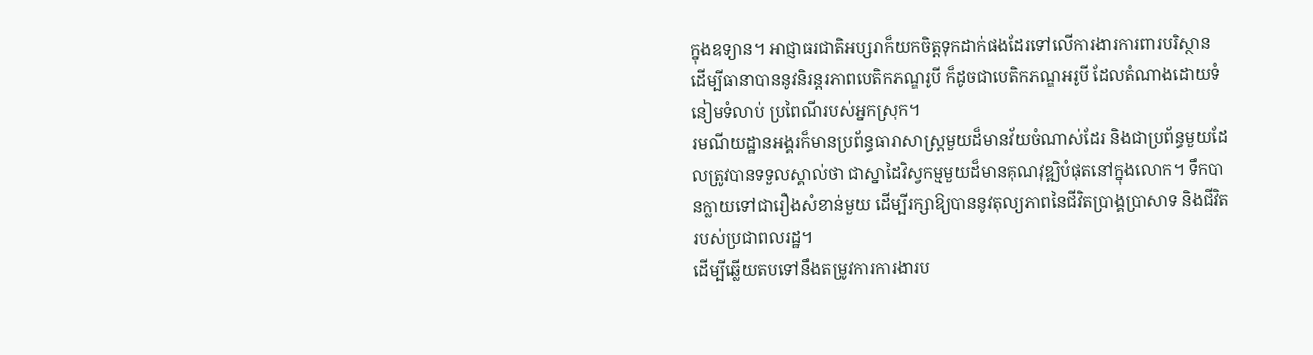ក្នុងឧទ្យាន។ អាជ្ញាធរជាតិអប្សរាក៏យកចិត្តទុកដាក់ផងដែរទៅលើការងារការពារបរិស្ថាន ដើម្បីធានាបាននូវនិរន្តរភាពបេតិកភណ្ឌរូបី ក៏ដូចជាបេតិកភណ្ឌអរូបី ដែលតំណាងដោយទំនៀមទំលាប់ ប្រពៃណីរបស់អ្នកស្រុក។
រមណីយដ្ឋានអង្គរក៏មានប្រព័ន្ធធារាសាស្ត្រមួយដ៏មានវ័យចំណាស់ដែរ និងជាប្រព័ន្ធមួយដែលត្រូវបានទទួលស្គាល់ថា ជាស្នាដៃវិស្វកម្មមួយដ៏មានគុណវុឌ្ឍិបំផុតនៅក្នុងលោក។ ទឹកបានក្លាយទៅជារឿងសំខាន់មួយ ដើម្បីរក្សាឱ្យបាននូវតុល្យភាពនៃជីវិតប្រាង្គប្រាសាទ និងជីវិតរបស់ប្រជាពលរដ្ឋ។
ដើម្បីឆ្លើយតបទៅនឹងតម្រូវការការងារប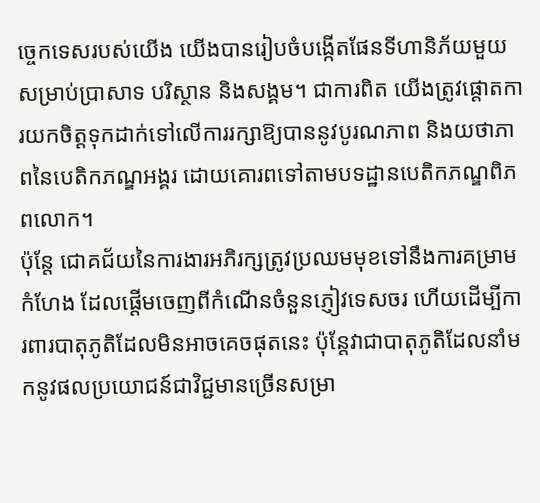ច្ចេកទេសរបស់យើង យើងបានរៀបចំបង្កើតផែនទីហានិភ័យមួយសម្រាប់ប្រាសាទ បរិស្ថាន និងសង្គម។ ជាការពិត យើងត្រូវផ្ដោតការយកចិត្តទុកដាក់ទៅលើការរក្សាឱ្យបាននូវបូរណភាព និងយថាភាពនៃបេតិកភណ្ឌអង្គរ ដោយគោរពទៅតាមបទដ្ឋានបេតិកភណ្ឌពិភពលោក។
ប៉ុន្តែ ជោគជ័យនៃការងារអភិរក្សត្រូវប្រឈមមុខទៅនឹងការគម្រាមកំហែង ដែលផ្ដើមចេញពីកំណើនចំនួនភ្ញៀវទេសចរ ហើយដើម្បីការពារបាតុភូតិដែលមិនអាចគេចផុតនេះ ប៉ុន្តែវាជាបាតុភូតិដែលនាំមកនូវផលប្រយោជន៍ជាវិជ្ជមានច្រើនសម្រា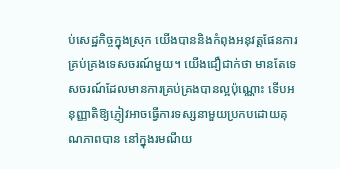ប់សេដ្ឋកិច្ចក្នុងស្រុក យើងបាននិងកំពុងអនុវត្តផែនការគ្រប់គ្រងទេសចរណ៍មួយ។ យើងជឿជាក់ថា មានតែទេសចរណ៍ដែលមានការគ្រប់គ្រងបានល្អប៉ុណ្ណោះ ទើបអនុញ្ញាតិឱ្យភ្ញៀវអាចធ្វើការទស្សនាមួយប្រកបដោយគុណភាពបាន នៅក្នុងរមណីយ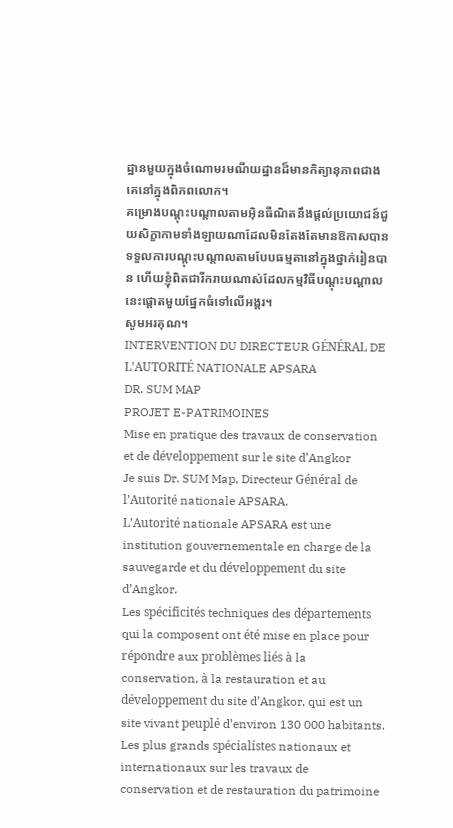ដ្ឋានមួយក្នុងចំណោមរមណីយដ្ឋានដ៏មានកិត្យានុភាពជាងគេនៅក្នុងពិភពលោក។
គម្រោងបណ្ដុះបណ្ដាលតាមអ៊ិនធឺណិតនឹងផ្ដល់ប្រយោជន៍ជួយសិក្ខាកាមទាំងឡាយណាដែលមិនតែងតែមានឱកាសបានទទួលការបណ្ដុះបណ្ដាលតាមបែបធម្មតានៅក្នុងថ្នាក់រៀនបាន ហើយខ្ញុំពិតជារីករាយណាស់ដែលកម្មវិធីបណ្ដុះបណ្ដាលនេះផ្ដោតមួយផ្នែកធំទៅលើអង្គរ។
សូមអរគុណ។
INTERVENTION DU DIRECTEUR GÉNÉRAL DE L’AUTORITÉ NATIONALE APSARA
DR. SUM MAP
PROJET E-PATRIMOINES
Mise en pratique des travaux de conservation et de développement sur le site d’Angkor
Je suis Dr. SUM Map, Directeur Général de l’Autorité nationale APSARA.
L’Autorité nationale APSARA est une institution gouvernementale en charge de la sauvegarde et du développement du site d’Angkor.
Les spécificités techniques des départements qui la composent ont été mise en place pour répondre aux problèmes liés à la conservation, à la restauration et au développement du site d’Angkor, qui est un site vivant peuplé d’environ 130 000 habitants.
Les plus grands spécialistes nationaux et internationaux sur les travaux de conservation et de restauration du patrimoine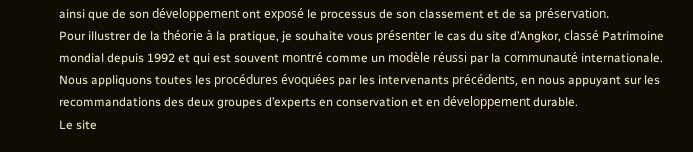ainsi que de son développement ont exposé le processus de son classement et de sa préservation.
Pour illustrer de la théorie à la pratique, je souhaite vous présenter le cas du site d’Angkor, classé Patrimoine mondial depuis 1992 et qui est souvent montré comme un modèle réussi par la communauté internationale.
Nous appliquons toutes les procédures évoquées par les intervenants précédents, en nous appuyant sur les recommandations des deux groupes d’experts en conservation et en développement durable.
Le site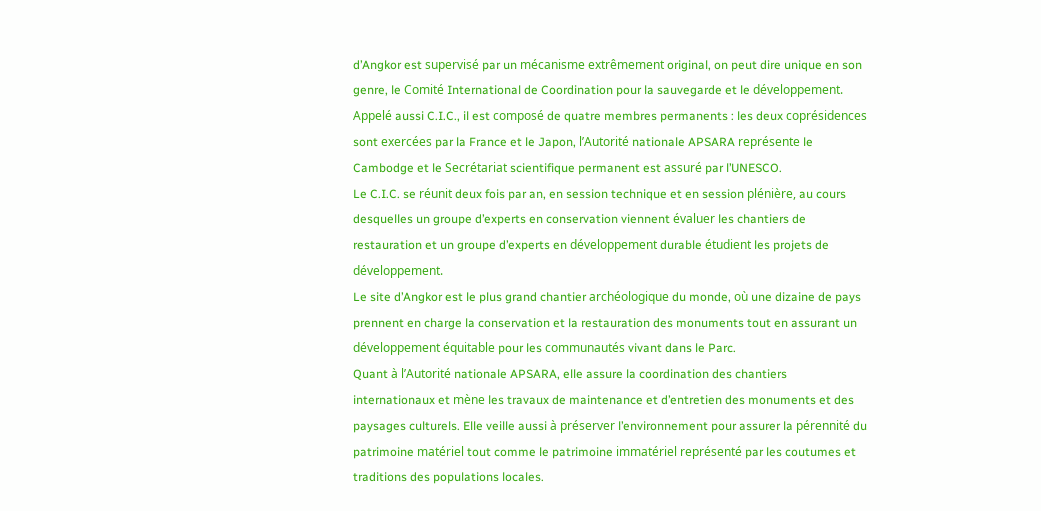d’Angkor est supervisé par un mécanisme extrêmement original, on peut dire unique en son genre, le Comité International de Coordination pour la sauvegarde et le développement.
Appelé aussi C.I.C., il est composé de quatre membres permanents : les deux coprésidences sont exercées par la France et le Japon, l’Autorité nationale APSARA représente le Cambodge et le Secrétariat scientifique permanent est assuré par l’UNESCO.
Le C.I.C. se réunit deux fois par an, en session technique et en session plénière, au cours desquelles un groupe d’experts en conservation viennent évaluer les chantiers de restauration et un groupe d’experts en développement durable étudient les projets de développement.
Le site d’Angkor est le plus grand chantier archéologique du monde, où une dizaine de pays prennent en charge la conservation et la restauration des monuments tout en assurant un développement équitable pour les communautés vivant dans le Parc.
Quant à l’Autorité nationale APSARA, elle assure la coordination des chantiers internationaux et mène les travaux de maintenance et d’entretien des monuments et des paysages culturels. Elle veille aussi à préserver l’environnement pour assurer la pérennité du patrimoine matériel tout comme le patrimoine immatériel représenté par les coutumes et traditions des populations locales.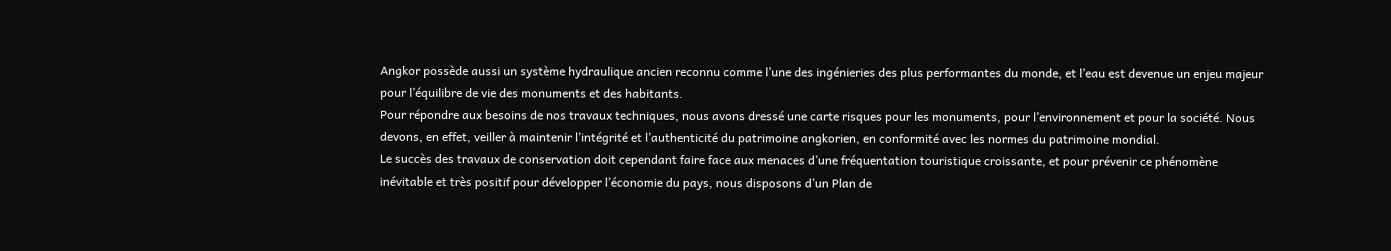Angkor possède aussi un système hydraulique ancien reconnu comme l’une des ingénieries des plus performantes du monde, et l’eau est devenue un enjeu majeur pour l’équilibre de vie des monuments et des habitants.
Pour répondre aux besoins de nos travaux techniques, nous avons dressé une carte risques pour les monuments, pour l’environnement et pour la société. Nous devons, en effet, veiller à maintenir l’intégrité et l’authenticité du patrimoine angkorien, en conformité avec les normes du patrimoine mondial.
Le succès des travaux de conservation doit cependant faire face aux menaces d’une fréquentation touristique croissante, et pour prévenir ce phénomène inévitable et très positif pour développer l’économie du pays, nous disposons d’un Plan de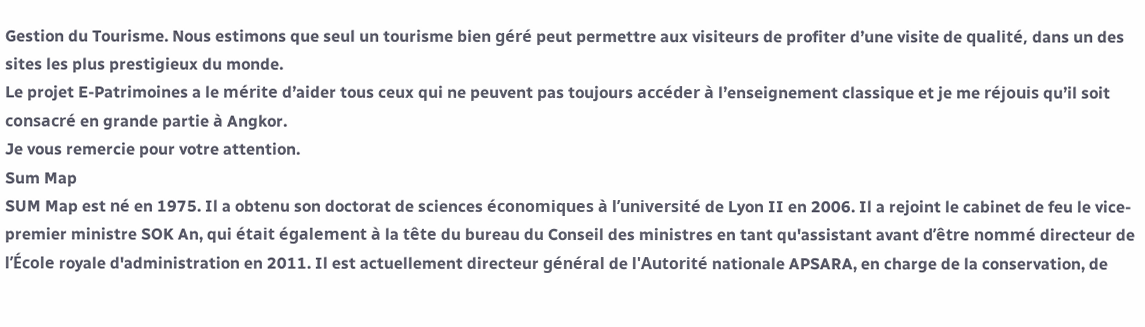Gestion du Tourisme. Nous estimons que seul un tourisme bien géré peut permettre aux visiteurs de profiter d’une visite de qualité, dans un des sites les plus prestigieux du monde.
Le projet E-Patrimoines a le mérite d’aider tous ceux qui ne peuvent pas toujours accéder à l’enseignement classique et je me réjouis qu’il soit consacré en grande partie à Angkor.
Je vous remercie pour votre attention.
Sum Map
SUM Map est né en 1975. Il a obtenu son doctorat de sciences économiques à l’université de Lyon II en 2006. Il a rejoint le cabinet de feu le vice-premier ministre SOK An, qui était également à la tête du bureau du Conseil des ministres en tant qu'assistant avant d’être nommé directeur de l’École royale d'administration en 2011. Il est actuellement directeur général de l'Autorité nationale APSARA, en charge de la conservation, de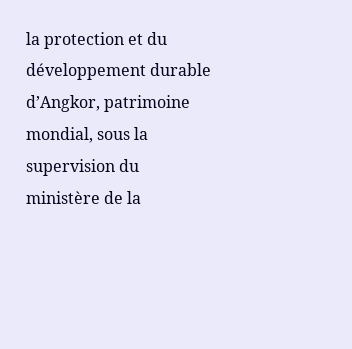la protection et du développement durable d’Angkor, patrimoine mondial, sous la supervision du ministère de la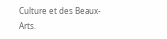Culture et des Beaux- Arts.